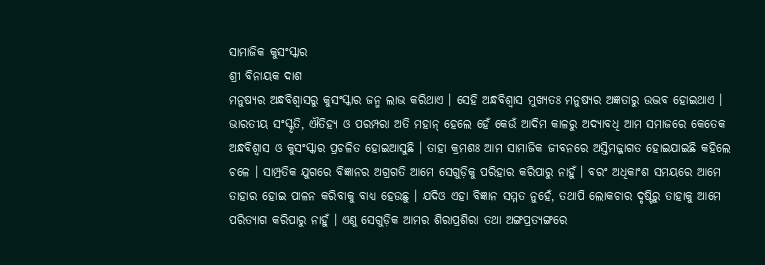ସାମାଜିକ କୁସଂସ୍କାର
ଶ୍ରୀ ବିନାୟକ ଦାଶ
ମନୁଷ୍ୟର ଅନ୍ଧବିଶ୍ୱାସରୁ କୁସଂସ୍କାର ଜନ୍ମ ଲାଭ କରିଥାଏ । ସେହି ଅନ୍ଧବିଶ୍ୱାସ ମୁଖ୍ୟତଃ ମନୁଷ୍ୟର ଅଜ୍ଞତାରୁ ଉଦ୍ଭବ ହୋଇଥାଏ । ଭାରତୀୟ ସଂସ୍କୃତି, ଐତିହ୍ୟ ଓ ପରମ୍ପରା ଅତି ମହାନ୍ ହେଲେ ହେଁ କେଉଁ ଆଦିମ କାଳରୁ ଅଦ୍ୟାବଧି ଆମ ସମାଜରେ କେତେକ ଅନ୍ଧବିଶ୍ୱାସ ଓ କୁସଂସ୍କାର ପ୍ରଚଳିତ ହୋଇଆସୁଛି । ତାହା କ୍ରମଶଃ ଆମ ସାମାଜିକ ଜୀବନରେ ଅସ୍ତିମଜ୍ଜାଗତ ହୋଇଯାଇଛି କହିଲେ ଚଳେ । ସାମ୍ପ୍ରତିକ ଯୁଗରେ ବିଜ୍ଞାନର ଅଗ୍ରଗତି ଆମେ ସେଗୁଡ଼ିକୁ ପରିହାର କରିପାରୁ ନାହୁଁ । ବରଂ ଅଧିକାଂଶ ସମୟରେ ଆମେ ତାହାର ହୋଇ ପାଳନ କରିବାକୁ ବାଧ୍ୟ ହେଉଛୁ । ଯଦିଓ ଏହା ବିଜ୍ଞାନ ସମ୍ମତ ନୁହେଁ, ତଥାପି ଲୋକଚାର ଦୃଷ୍ଟିରୁ ତାହାକୁ ଆମେ ପରିତ୍ୟାଗ କରିପାରୁ ନାହୁଁ । ଏଣୁ ସେଗୁଡ଼ିକ ଆମର ଶିରାପ୍ରଶିରା ତଥା ଅଙ୍ଗପ୍ରତ୍ୟଙ୍ଗରେ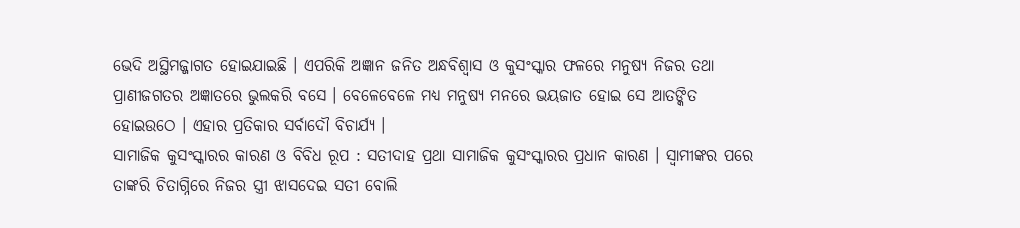ଭେଦି ଅସ୍ଥିମଜ୍ଜାଗତ ହୋଇଯାଇଛି । ଏପରିକି ଅଜ୍ଞାନ ଜନିତ ଅନ୍ଧବିଶ୍ୱାସ ଓ କୁସଂସ୍କାର ଫଳରେ ମନୁଷ୍ୟ ନିଜର ତଥା ପ୍ରାଣୀଜଗତର ଅଜ୍ଞାତରେ ଭୁଲକରି ବସେ । ବେଳେବେଳେ ମଧ୍ୟ ମନୁଷ୍ୟ ମନରେ ଭୟଜାତ ହୋଇ ସେ ଆତଙ୍କିତ ହୋଇଉଠେ । ଏହାର ପ୍ରତିକାର ସର୍ବାଦୌ ବିଚାର୍ଯ୍ୟ ।
ସାମାଜିକ କୁସଂସ୍କାରର କାରଣ ଓ ବିବିଧ ରୂପ : ସତୀଦାହ ପ୍ରଥା ସାମାଜିକ କୁସଂସ୍କାରର ପ୍ରଧାନ କାରଣ । ସ୍ୱାମୀଙ୍କର ପରେ ତାଙ୍କରି ଚିତାଗ୍ନିରେ ନିଜର ସ୍ତ୍ରୀ ଝାସଦେଇ ସତୀ ବୋଲି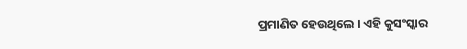ପ୍ରମାଣିତ ହେଉଥିଲେ । ଏହି କୁସଂସ୍କାର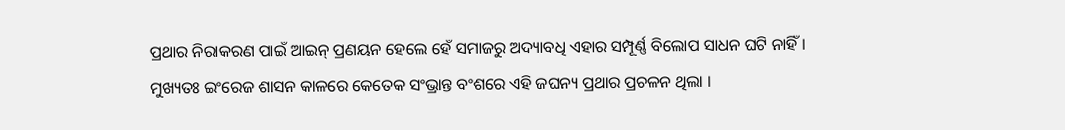ପ୍ରଥାର ନିରାକରଣ ପାଇଁ ଆଇନ୍ ପ୍ରଣୟନ ହେଲେ ହେଁ ସମାଜରୁ ଅଦ୍ୟାବଧି ଏହାର ସମ୍ପୂର୍ଣ୍ଣ ବିଲୋପ ସାଧନ ଘଟି ନାହିଁ । ମୁଖ୍ୟତଃ ଇଂରେଜ ଶାସନ କାଳରେ କେତେକ ସଂଭ୍ରାନ୍ତ ବଂଶରେ ଏହି ଜଘନ୍ୟ ପ୍ରଥାର ପ୍ରଚଳନ ଥିଲା ।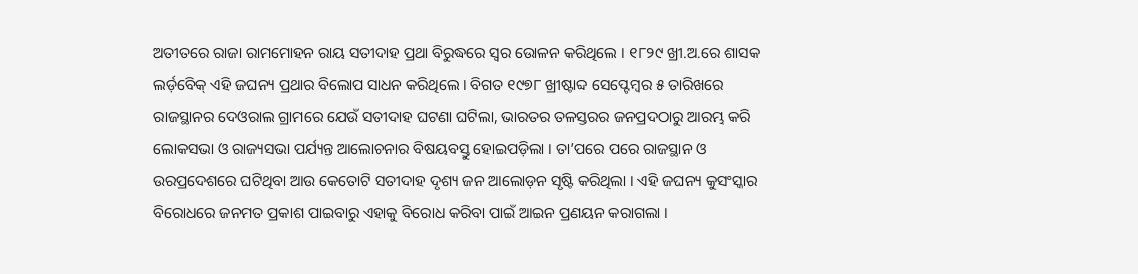ଅତୀତରେ ରାଜା ରାମମୋହନ ରାୟ ସତୀଦାହ ପ୍ରଥା ବିରୁଦ୍ଧରେ ସ୍ୱର ଉୋଳନ କରିଥିଲେ । ୧୮୨୯ ଖ୍ରୀ.ଅ.ରେ ଶାସକ ଲର୍ଡ଼ବେିକ୍ ଏହି ଜଘନ୍ୟ ପ୍ରଥାର ବିଲୋପ ସାଧନ କରିଥିଲେ । ବିଗତ ୧୯୭୮ ଖ୍ରୀଷ୍ଟାବ୍ଦ ସେପ୍ଟେମ୍ବର ୫ ତାରିଖରେ ରାଜସ୍ଥାନର ଦେଓରାଲ ଗ୍ରାମରେ ଯେଉଁ ସତୀଦାହ ଘଟଣା ଘଟିଲା, ଭାରତର ତଳସ୍ତରର ଜନପ୍ରଦଠାରୁ ଆରମ୍ଭ କରି ଲୋକସଭା ଓ ରାଜ୍ୟସଭା ପର୍ଯ୍ୟନ୍ତ ଆଲୋଚନାର ବିଷୟବସ୍ତୁ ହୋଇପଡ଼ିଲା । ତା’ପରେ ପରେ ରାଜସ୍ଥାନ ଓ ଉରପ୍ରଦେଶରେ ଘଟିଥିବା ଆଉ କେତୋଟି ସତୀଦାହ ଦୃଶ୍ୟ ଜନ ଆଲୋଡ଼ନ ସୃଷ୍ଟି କରିଥିଲା । ଏହି ଜଘନ୍ୟ କୁସଂସ୍କାର ବିରୋଧରେ ଜନମତ ପ୍ରକାଶ ପାଇବାରୁ ଏହାକୁ ବିରୋଧ କରିବା ପାଇଁ ଆଇନ ପ୍ରଣୟନ କରାଗଲା ।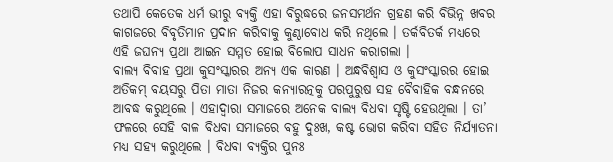ତଥାପି କେତେକ ଧର୍ମ ଭୀରୁ ବ୍ୟକ୍ତି ଏହା ବିରୁଦ୍ଧରେ ଜନସମର୍ଥନ ଗ୍ରହଣ କରି ବିଭିନ୍ନ ଖବର କାଗଜରେ ବିବୃତିମାନ ପ୍ରଦାନ କରିବାକୁ କୁଣ୍ଠାବୋଧ କରି ନଥିଲେ । ତର୍କବିତର୍କ ମଧ୍ୟରେ ଏହି ଜଘନ୍ୟ ପ୍ରଥା ଆଇନ ସମ୍ମତ ହୋଇ ବିଲୋପ ସାଧନ କରାଗଲା ।
ବାଲ୍ୟ ବିବାହ ପ୍ରଥା କୁସଂସ୍କାରର ଅନ୍ୟ ଏକ କାରଣ । ଅନ୍ଧବିଶ୍ୱାସ ଓ କୁସଂସ୍କାରର ହୋଇ ଅତିକମ୍ ବୟସରୁ ପିତା ମାତା ନିଜର କନ୍ୟାରତ୍ନକୁ ପରପୁରୁଷ ସହ ବୈବାହିକ ବନ୍ଧନରେ ଆବଦ୍ଧ କରୁଥିଲେ । ଏହାଦ୍ୱାରା ସମାଜରେ ଅନେକ ବାଲ୍ୟ ବିଧବା ସୃଷ୍ଟି ହେଉଥିଲା । ତା’ ଫଳରେ ସେହି ବାଳ ବିଧବା ସମାଜରେ ବହୁ ଦୁଃଖ, କଷ୍ଟ ଭୋଗ କରିବା ସହିତ ନିର୍ଯ୍ୟାତନା ମଧ୍ୟ ସହ୍ୟ କରୁଥିଲେ । ବିଧବା ବ୍ୟକ୍ତିର ପୁନଃ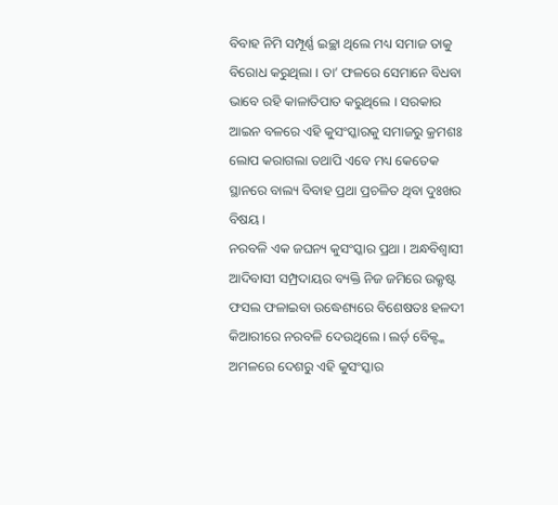ବିବାହ ନିମି ସମ୍ପୂର୍ଣ୍ଣ ଇଚ୍ଛା ଥିଲେ ମଧ୍ୟ ସମାଜ ତାକୁ ବିରୋଧ କରୁଥିଲା । ତା’ ଫଳରେ ସେମାନେ ବିଧବା ଭାବେ ରହି କାଳାତିପାତ କରୁଥିଲେ । ସରକାର ଆଇନ ବଳରେ ଏହି କୁସଂସ୍କାରକୁ ସମାଜରୁ କ୍ରମଶଃ ଲୋପ କରାଗଲା ତଥାପି ଏବେ ମଧ୍ୟ କେତେକ ସ୍ଥାନରେ ବାଲ୍ୟ ବିବାହ ପ୍ରଥା ପ୍ରଚଳିତ ଥିବା ଦୁଃଖର ବିଷୟ ।
ନରବଳି ଏକ ଜଘନ୍ୟ କୁସଂସ୍କାର ପ୍ରଥା । ଅନ୍ଧବିଶ୍ୱାସୀ ଆଦିବାସୀ ସମ୍ପ୍ରଦାୟର ବ୍ୟକ୍ତି ନିଜ ଜମିରେ ଉକ୍ରୃଷ୍ଟ ଫସଲ ଫଳାଇବା ଉଦ୍ଧେଶ୍ୟରେ ବିଶେଷତଃ ହଳଦୀ କିଆରୀରେ ନରବଳି ଦେଉଥିଲେ । ଲର୍ଡ଼ ବେିକ୍ଙ୍କ ଅମଳରେ ଦେଶରୁ ଏହି କୁସଂସ୍କାର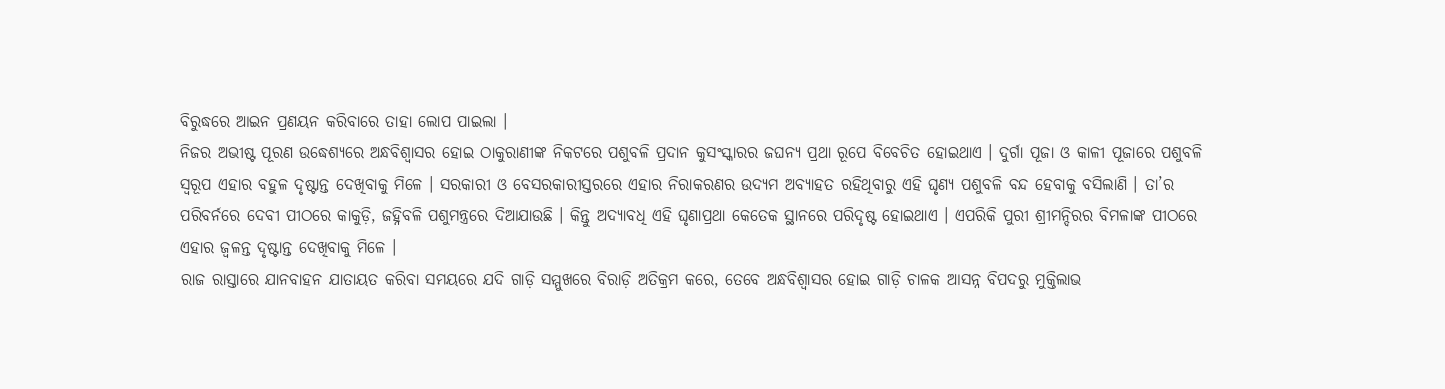ବିରୁଦ୍ଧରେ ଆଇନ ପ୍ରଣୟନ କରିବାରେ ତାହା ଲୋପ ପାଇଲା ।
ନିଜର ଅଭୀଷ୍ଟ ପୂରଣ ଉଦ୍ଧେଶ୍ୟରେ ଅନ୍ଧବିଶ୍ୱାସର ହୋଇ ଠାକୁରାଣୀଙ୍କ ନିକଟରେ ପଶୁବଳି ପ୍ରଦାନ କୁସଂସ୍କାରର ଜଘନ୍ୟ ପ୍ରଥା ରୂପେ ବିବେଚିତ ହୋଇଥାଏ । ଦୁର୍ଗା ପୂଜା ଓ କାଳୀ ପୂଜାରେ ପଶୁବଳି ସ୍ୱରୂପ ଏହାର ବହୁଳ ଦୃଷ୍ଟାନ୍ତ ଦେଖିବାକୁ ମିଳେ । ସରକାରୀ ଓ ବେସରକାରୀସ୍ତରରେ ଏହାର ନିରାକରଣର ଉଦ୍ୟମ ଅବ୍ୟାହତ ରହିଥିବାରୁ ଏହି ଘୃଣ୍ୟ ପଶୁବଳି ବନ୍ଦ ହେବାକୁ ବସିଲାଣି । ତା’ର ପରିବର୍ନରେ ଦେବୀ ପୀଠରେ କାକୁଡ଼ି, ଜହ୍ନିବଳି ପଶୁମନ୍ତ୍ରରେ ଦିଆଯାଉଛି । କିନ୍ତୁ ଅଦ୍ୟାବଧି ଏହି ଘୃଣାପ୍ରଥା କେତେକ ସ୍ଥାନରେ ପରିଦୃଷ୍ଟ ହୋଇଥାଏ । ଏପରିକି ପୁରୀ ଶ୍ରୀମନ୍ଦିରର ବିମଳାଙ୍କ ପୀଠରେ ଏହାର ଜ୍ୱଳନ୍ତ ଦୃଷ୍ଟାନ୍ତ ଦେଖିବାକୁ ମିଳେ ।
ରାଜ ରାସ୍ତାରେ ଯାନବାହନ ଯାତାୟତ କରିବା ସମୟରେ ଯଦି ଗାଡ଼ି ସମ୍ମୁଖରେ ବିରାଡ଼ି ଅତିକ୍ରମ କରେ, ତେବେ ଅନ୍ଧବିଶ୍ୱାସର ହୋଇ ଗାଡ଼ି ଚାଳକ ଆସନ୍ନ ବିପଦରୁ ମୁକ୍ତିଲାଭ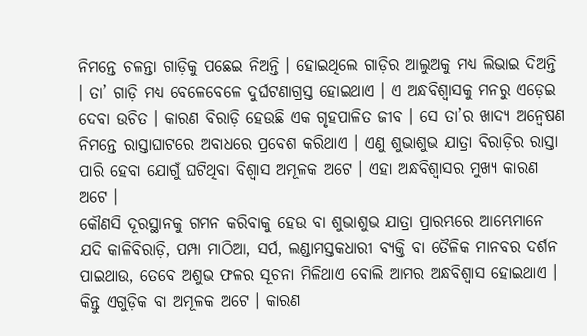ନିମନ୍ତେ ଚଳନ୍ତା ଗାଡ଼ିକୁ ପଛେଇ ନିଅନ୍ତି । ହୋଇଥିଲେ ଗାଡ଼ିର ଆଲୁଅକୁ ମଧ୍ୟ ଲିଭାଇ ଦିଅନ୍ତି । ତା’ ଗାଡ଼ି ମଧ୍ୟ ବେଳେବେଳେ ଦୁର୍ଘଟଣାଗ୍ରସ୍ତ ହୋଇଥାଏ । ଏ ଅନ୍ଧବିଶ୍ୱାସକୁ ମନରୁ ଏଡ଼େଇ ଦେବା ଉଚିତ । କାରଣ ବିରାଡ଼ି ହେଉଛି ଏକ ଗୃହପାଳିତ ଜୀବ । ସେ ତା’ର ଖାଦ୍ୟ ଅନ୍ୱେଷଣ ନିମନ୍ତେ ରାସ୍ତାଘାଟରେ ଅବାଧରେ ପ୍ରବେଶ କରିଥାଏ । ଏଣୁ ଶୁଭାଶୁଭ ଯାତ୍ରା ବିରାଡ଼ିର ରାସ୍ତା ପାରି ହେବା ଯୋଗୁଁ ଘଟିଥିବା ବିଶ୍ୱାସ ଅମୂଳକ ଅଟେ । ଏହା ଅନ୍ଧବିଶ୍ୱାସର ମୁଖ୍ୟ କାରଣ ଅଟେ ।
କୌଣସି ଦୂରସ୍ଥାନକୁ ଗମନ କରିବାକୁ ହେଉ ବା ଶୁଭାଶୁଭ ଯାତ୍ରା ପ୍ରାରମ୍ଭରେ ଆମ୍ଭେମାନେ ଯଦି କାଳିବିରାଡ଼ି, ପମ୍ପା ମାଠିଆ, ସର୍ପ, ଲଣ୍ଡାମସ୍ତକଧାରୀ ବ୍ୟକ୍ତି ବା ତୈଳିକ ମାନବର ଦର୍ଶନ ପାଇଥାଉ, ତେବେ ଅଶୁଭ ଫଳର ସୂଚନା ମିଳିଥାଏ ବୋଲି ଆମର ଅନ୍ଧବିଶ୍ୱାସ ହୋଇଥାଏ । କିନ୍ତୁ ଏଗୁଡ଼ିକ ବା ଅମୂଳକ ଅଟେ । କାରଣ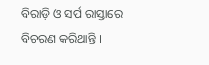ବିରାଡ଼ି ଓ ସର୍ପ ରାସ୍ତାରେ ବିଚରଣ କରିଥାନ୍ତି ।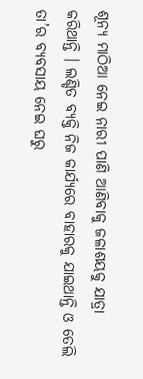ଶୂନ୍ୟ ମାଠିଆ ନେଇ ନାରୀ ପାଣି ଆଣିବାକୁ ଜଳାଶୟକୁ ଯାତ୍ରା କରିଥାନ୍ତି । ଲଣ୍ଡିତ ବ୍ୟକ୍ତି ନିଜ କାର୍ଯ୍ୟରେ ବାହାରକୁ ଯାଇଥାନ୍ତି ଓ ତେଲି ତା’ର ବ୍ୟବସାୟ ନେଇ ଘରୁ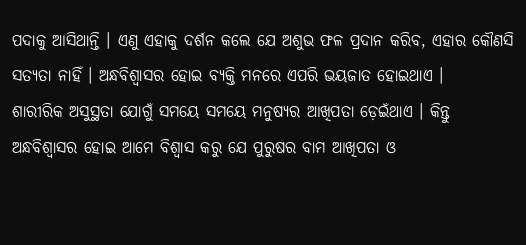ପଦାକୁ ଆସିଥାନ୍ତି । ଏଣୁ ଏହାକୁ ଦର୍ଶନ କଲେ ଯେ ଅଶୁଭ ଫଳ ପ୍ରଦାନ କରିବ, ଏହାର କୌଣସି ସତ୍ୟତା ନାହିଁ । ଅନ୍ଧବିଶ୍ୱାସର ହୋଇ ବ୍ୟକ୍ତି ମନରେ ଏପରି ଭୟଜାତ ହୋଇଥାଏ ।
ଶାରୀରିକ ଅସୁସ୍ଥତା ଯୋଗୁଁ ସମୟେ ସମୟେ ମନୁଷ୍ୟର ଆଖିପତା ଡ଼େଇଁଥାଏ । କିନ୍ତୁ ଅନ୍ଧବିଶ୍ୱାସର ହୋଇ ଆମେ ବିଶ୍ୱାସ କରୁ ଯେ ପୁରୁଷର ବାମ ଆଖିପତା ଓ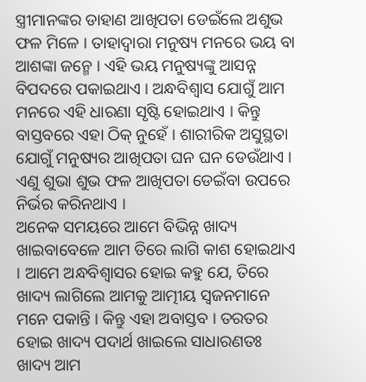ସ୍ତ୍ରୀମାନଙ୍କର ଡାହାଣ ଆଖିପତା ଡେଇଁଲେ ଅଶୁଭ ଫଳ ମିଳେ । ତାହାଦ୍ୱାରା ମନୁଷ୍ୟ ମନରେ ଭୟ ବା ଆଶଙ୍କା ଜନ୍ମେ । ଏହି ଭୟ ମନୁଷ୍ୟଙ୍କୁ ଆସନ୍ନ ବିପଦରେ ପକାଇଥାଏ । ଅନ୍ଧବିଶ୍ୱାସ ଯୋଗୁଁ ଆମ ମନରେ ଏହି ଧାରଣା ସୃଷ୍ଟି ହୋଇଥାଏ । କିନ୍ତୁ ବାସ୍ତବରେ ଏହା ଠିକ୍ ନୁହେଁ । ଶାରୀରିକ ଅସୁସ୍ଥତା ଯୋଗୁଁ ମନୁଷ୍ୟର ଆଖିପତା ଘନ ଘନ ଡେଉଁଥାଏ । ଏଣୁ ଶୁଭା ଶୁଭ ଫଳ ଆଖିପତା ଡେଇଁବା ଉପରେ ନିର୍ଭର କରିନଥାଏ ।
ଅନେକ ସମୟରେ ଆମେ ବିଭିନ୍ନ ଖାଦ୍ୟ ଖାଇବାବେଳେ ଆମ ତିରେ ଲାଗି କାଶ ହୋଇଥାଏ । ଆମେ ଅନ୍ଧବିଶ୍ୱାସର ହୋଇ କହୁ ଯେ, ତିରେ ଖାଦ୍ୟ ଲାଗିଲେ ଆମକୁ ଆତ୍ମୀୟ ସ୍ୱଜନମାନେ ମନେ ପକାନ୍ତି । କିନ୍ତୁ ଏହା ଅବାସ୍ତବ । ତରତର ହୋଇ ଖାଦ୍ୟ ପଦାର୍ଥ ଖାଇଲେ ସାଧାରଣତଃ ଖାଦ୍ୟ ଆମ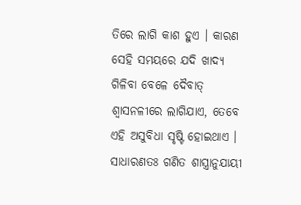ତିରେ ଲାଗି କାଶ ହୁଏ । କାରଣ ସେହି ସମୟରେ ଯଦି ଖାଦ୍ୟ ଗିଳିବା ବେଳେ ଦୈବାତ୍ ଶ୍ୱାସନଳୀରେ ଲାଗିଯାଏ, ତେବେ ଏହି ଅସୁବିଧା ସୃଷ୍ଟି ହୋଇଥାଏ ।
ସାଧାରଣତଃ ଗଣିତ ଶାସ୍ତ୍ରାନୁଯାୟୀ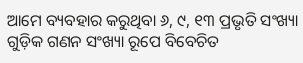ଆମେ ବ୍ୟବହାର କରୁଥିବା ୬, ୯, ୧୩ ପ୍ରଭୃତି ସଂଖ୍ୟା ଗୁଡ଼ିକ ଗଣନ ସଂଖ୍ୟା ରୂପେ ବିବେଚିତ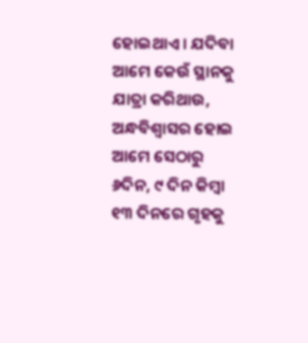ହୋଇଥାଏ । ଯଦିବା ଆମେ କେଉଁ ସ୍ଥାନକୁ ଯାତ୍ରା କରିଥାଉ, ଅନ୍ଧବିଶ୍ୱାସର ହୋଇ ଆମେ ସେଠାରୁ ୬ଦିନ, ୯ ଦିନ କିମ୍ବା ୧୩ ଦିନରେ ଗୃହକୁ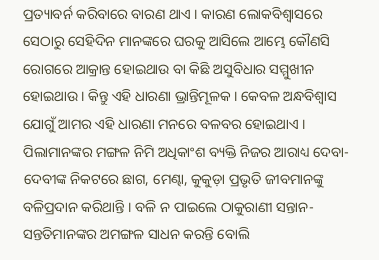ପ୍ରତ୍ୟାବର୍ନ କରିବାରେ ବାରଣ ଥାଏ । କାରଣ ଲୋକବିଶ୍ୱାସରେ ସେଠାରୁ ସେହିଦିନ ମାନଙ୍କରେ ଘରକୁ ଆସିଲେ ଆମ୍ଭେ କୌଣସି ରୋଗରେ ଆକ୍ରାନ୍ତ ହୋଇଥାଉ ବା କିଛି ଅସୁବିଧାର ସମ୍ମୁଖୀନ ହୋଇଥାଉ । କିନ୍ତୁ ଏହି ଧାରଣା ଭ୍ରାନ୍ତିମୂଳକ । କେବଳ ଅନ୍ଧବିଶ୍ୱାସ ଯୋଗୁଁ ଆମର ଏହି ଧାରଣା ମନରେ ବଳବର ହୋଇଥାଏ ।
ପିଲାମାନଙ୍କର ମଙ୍ଗଳ ନିମି ଅଧିକାଂଶ ବ୍ୟକ୍ତି ନିଜର ଆରାଧ୍ୟ ଦେବା-ଦେବୀଙ୍କ ନିକଟରେ ଛାଗ, ମେଣ୍ଢା, କୁକୁଡ଼ା ପ୍ରଭୃତି ଜୀବମାନଙ୍କୁ ବଳିପ୍ରଦାନ କରିଥାନ୍ତି । ବଳି ନ ପାଇଲେ ଠାକୁରାଣୀ ସନ୍ତାନ-ସନ୍ତତିମାନଙ୍କର ଅମଙ୍ଗଳ ସାଧନ କରନ୍ତି ବୋଲି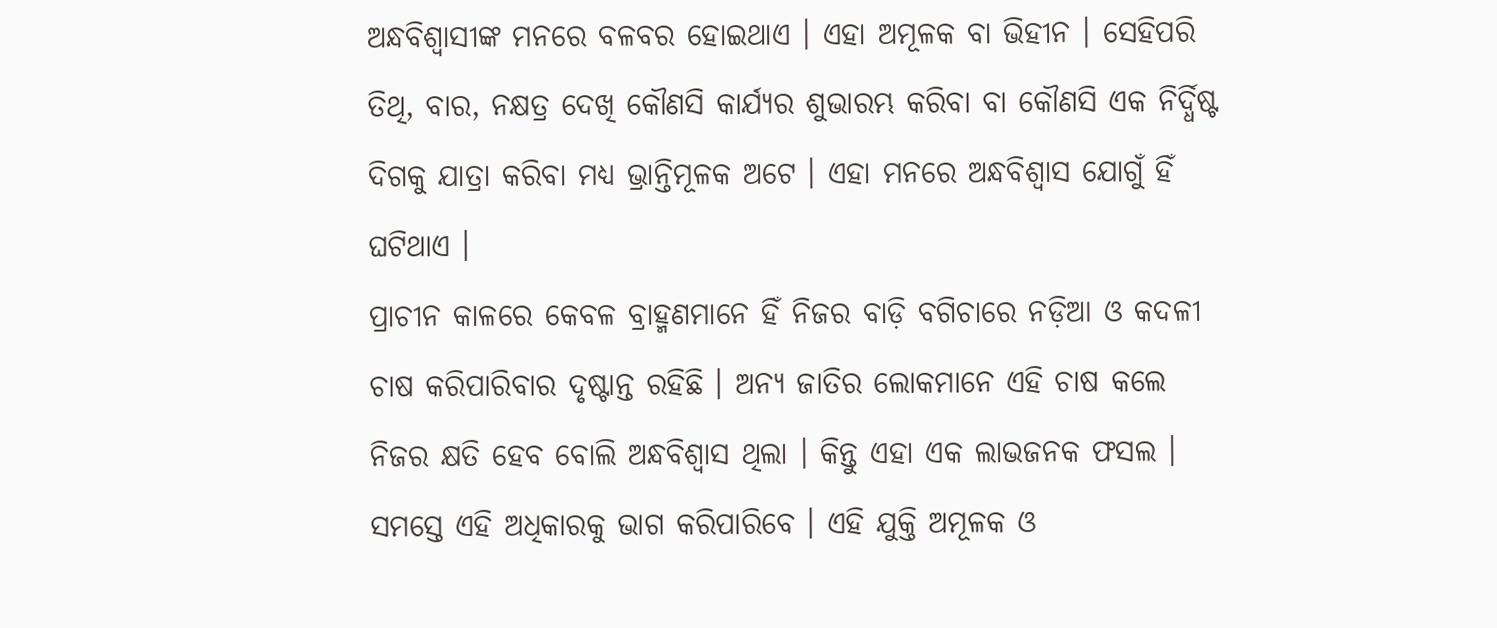ଅନ୍ଧବିଶ୍ୱାସୀଙ୍କ ମନରେ ବଳବର ହୋଇଥାଏ । ଏହା ଅମୂଳକ ବା ଭିହୀନ । ସେହିପରି ତିଥି, ବାର, ନକ୍ଷତ୍ର ଦେଖି କୌଣସି କାର୍ଯ୍ୟର ଶୁଭାରମ୍ଭ କରିବା ବା କୌଣସି ଏକ ନିର୍ଦ୍ଧିଷ୍ଟ ଦିଗକୁ ଯାତ୍ରା କରିବା ମଧ୍ୟ ଭ୍ରାନ୍ତିମୂଳକ ଅଟେ । ଏହା ମନରେ ଅନ୍ଧବିଶ୍ୱାସ ଯୋଗୁଁ ହିଁ ଘଟିଥାଏ ।
ପ୍ରାଚୀନ କାଳରେ କେବଳ ବ୍ରାହ୍ମଣମାନେ ହିଁ ନିଜର ବାଡ଼ି ବଗିଚାରେ ନଡ଼ିଆ ଓ କଦଳୀ ଚାଷ କରିପାରିବାର ଦୃଷ୍ଟାନ୍ତ ରହିଛି । ଅନ୍ୟ ଜାତିର ଲୋକମାନେ ଏହି ଚାଷ କଲେ ନିଜର କ୍ଷତି ହେବ ବୋଲି ଅନ୍ଧବିଶ୍ୱାସ ଥିଲା । କିନ୍ତୁ ଏହା ଏକ ଲାଭଜନକ ଫସଲ । ସମସ୍ତେ ଏହି ଅଧିକାରକୁ ଭାଗ କରିପାରିବେ । ଏହି ଯୁକ୍ତି ଅମୂଳକ ଓ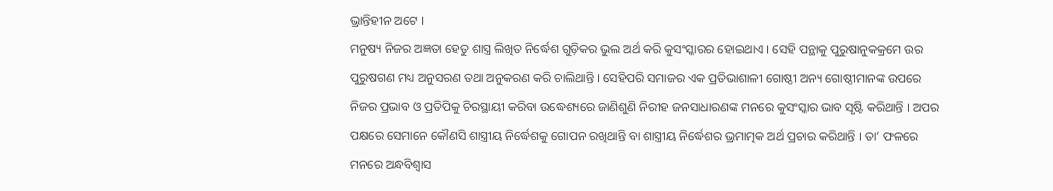ଭ୍ରାନ୍ତିହୀନ ଅଟେ ।
ମନୁଷ୍ୟ ନିଜର ଅଜ୍ଞତା ହେତୁ ଶାସ୍ତ୍ର ଲିଖିତ ନିର୍ଦ୍ଧେଶ ଗୁଡ଼ିକର ଭୁଲ ଅର୍ଥ କରି କୁସଂସ୍କାରର ହୋଇଥାଏ । ସେହି ପନ୍ଥାକୁ ପୁରୁଷାନୁକକ୍ରମେ ଉର ପୁରୁଷଗଣ ମଧ୍ୟ ଅନୁସରଣ ତଥା ଅନୁକରଣ କରି ଚାଲିଥାନ୍ତି । ସେହିପରି ସମାଜର ଏକ ପ୍ରତିଭାଶାଳୀ ଗୋଷ୍ଠୀ ଅନ୍ୟ ଗୋଷ୍ଠୀମାନଙ୍କ ଉପରେ ନିଜର ପ୍ରଭାବ ଓ ପ୍ରତିପିକୁ ଚିରସ୍ଥାୟୀ କରିବା ଉଦ୍ଧେଶ୍ୟରେ ଜାଣିଶୁଣି ନିରୀହ ଜନସାଧାରଣଙ୍କ ମନରେ କୁସଂସ୍କାର ଭାବ ସୃଷ୍ଟି କରିଥାନ୍ତି । ଅପର ପକ୍ଷରେ ସେମାନେ କୌଣସି ଶାସ୍ତ୍ରୀୟ ନିର୍ଦ୍ଧେଶକୁ ଗୋପନ ରଖିଥାନ୍ତି ବା ଶାସ୍ତ୍ରୀୟ ନିର୍ଦ୍ଧେଶର ଭ୍ରମାତ୍ମକ ଅର୍ଥ ପ୍ରଚାର କରିଥାନ୍ତି । ତା’ ଫଳରେ ମନରେ ଅନ୍ଧବିଶ୍ୱାସ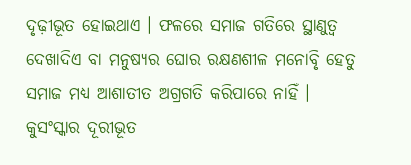ଦୃଢ଼ୀଭୂତ ହୋଇଥାଏ । ଫଳରେ ସମାଜ ଗତିରେ ସ୍ଥାଣୁତ୍ୱ ଦେଖାଦିଏ ବା ମନୁଷ୍ୟର ଘୋର ରକ୍ଷଣଶୀଳ ମନୋବୃି ହେତୁ ସମାଜ ମଧ୍ୟ ଆଶାତୀତ ଅଗ୍ରଗତି କରିପାରେ ନାହିଁ ।
କୁସଂସ୍କାର ଦୂରୀଭୂତ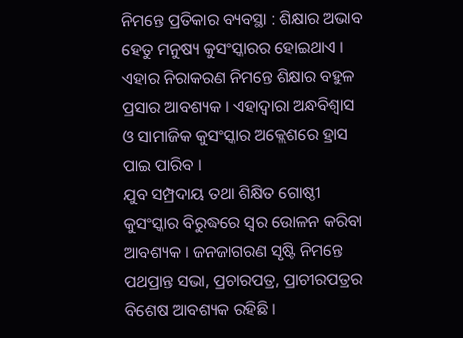ନିମନ୍ତେ ପ୍ରତିକାର ବ୍ୟବସ୍ଥା : ଶିକ୍ଷାର ଅଭାବ ହେତୁ ମନୁଷ୍ୟ କୁସଂସ୍କାରର ହୋଇଥାଏ । ଏହାର ନିରାକରଣ ନିମନ୍ତେ ଶିକ୍ଷାର ବହୁଳ ପ୍ରସାର ଆବଶ୍ୟକ । ଏହାଦ୍ୱାରା ଅନ୍ଧବିଶ୍ୱାସ ଓ ସାମାଜିକ କୁସଂସ୍କାର ଅକ୍ଲେଶରେ ହ୍ରାସ ପାଇ ପାରିବ ।
ଯୁବ ସମ୍ପ୍ରଦାୟ ତଥା ଶିକ୍ଷିତ ଗୋଷ୍ଠୀ କୁସଂସ୍କାର ବିରୁଦ୍ଧରେ ସ୍ୱର ଉୋଳନ କରିବା ଆବଶ୍ୟକ । ଜନଜାଗରଣ ସୃଷ୍ଟି ନିମନ୍ତେ ପଥପ୍ରାନ୍ତ ସଭା, ପ୍ରଚାରପତ୍ର, ପ୍ରାଚୀରପତ୍ରର ବିଶେଷ ଆବଶ୍ୟକ ରହିଛି ।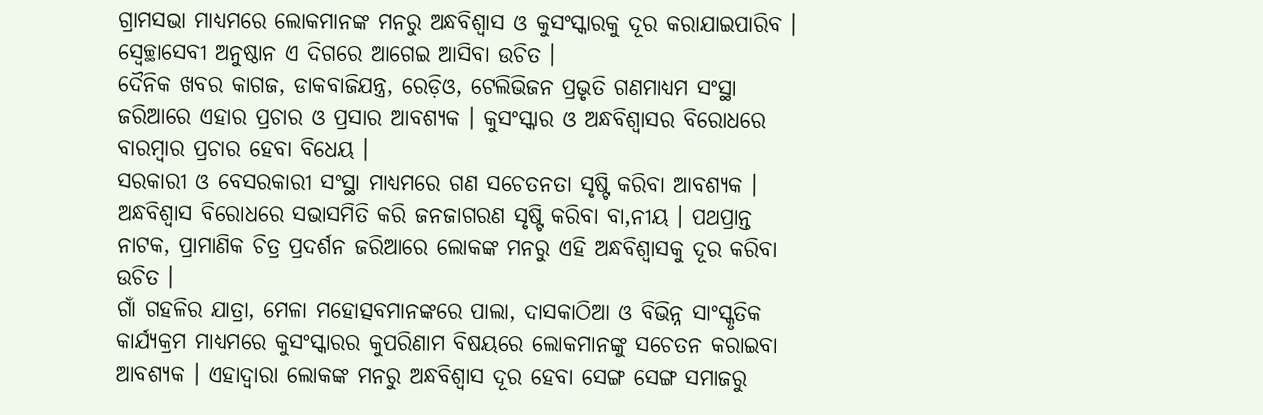ଗ୍ରାମସଭା ମାଧ୍ୟମରେ ଲୋକମାନଙ୍କ ମନରୁ ଅନ୍ଧବିଶ୍ୱାସ ଓ କୁସଂସ୍କାରକୁ ଦୂର କରାଯାଇପାରିବ । ସ୍ୱେଚ୍ଛାସେବୀ ଅନୁଷ୍ଠାନ ଏ ଦିଗରେ ଆଗେଇ ଆସିବା ଉଚିତ ।
ଦୈନିକ ଖବର କାଗଜ, ଡାକବାଜିଯନ୍ତ୍ର, ରେଡ଼ିଓ, ଟେଲିଭିଜନ ପ୍ରଭୃତି ଗଣମାଧ୍ୟମ ସଂସ୍ଥା ଜରିଆରେ ଏହାର ପ୍ରଚାର ଓ ପ୍ରସାର ଆବଶ୍ୟକ । କୁସଂସ୍କାର ଓ ଅନ୍ଧବିଶ୍ୱାସର ବିରୋଧରେ ବାରମ୍ବାର ପ୍ରଚାର ହେବା ବିଧେୟ ।
ସରକାରୀ ଓ ବେସରକାରୀ ସଂସ୍ଥା ମାଧ୍ୟମରେ ଗଣ ସଚେତନତା ସୃଷ୍ଟି କରିବା ଆବଶ୍ୟକ । ଅନ୍ଧବିଶ୍ୱାସ ବିରୋଧରେ ସଭାସମିତି କରି ଜନଜାଗରଣ ସୃଷ୍ଟି କରିବା ବା‚ନୀୟ । ପଥପ୍ରାନ୍ତ ନାଟକ, ପ୍ରାମାଣିକ ଚିତ୍ର ପ୍ରଦର୍ଶନ ଜରିଆରେ ଲୋକଙ୍କ ମନରୁ ଏହି ଅନ୍ଧବିଶ୍ୱାସକୁ ଦୂର କରିବା ଉଚିତ ।
ଗାଁ ଗହଳିର ଯାତ୍ରା, ମେଳା ମହୋତ୍ସବମାନଙ୍କରେ ପାଲା, ଦାସକାଠିଆ ଓ ବିଭିନ୍ନ ସାଂସ୍କୃତିକ କାର୍ଯ୍ୟକ୍ରମ ମାଧ୍ୟମରେ କୁସଂସ୍କାରର କୁପରିଣାମ ବିଷୟରେ ଲୋକମାନଙ୍କୁ ସଚେତନ କରାଇବା ଆବଶ୍ୟକ । ଏହାଦ୍ୱାରା ଲୋକଙ୍କ ମନରୁ ଅନ୍ଧବିଶ୍ୱାସ ଦୂର ହେବା ସେଙ୍ଗ ସେଙ୍ଗ ସମାଜରୁ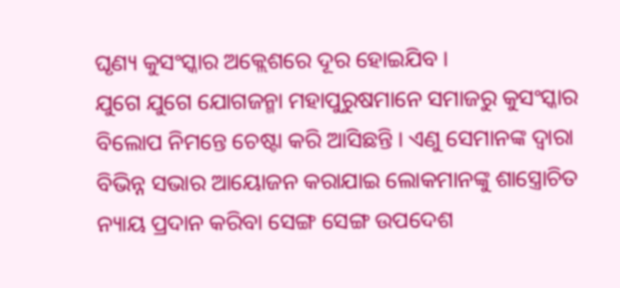ଘୃଣ୍ୟ କୁସଂସ୍କାର ଅକ୍ଲେଶରେ ଦୂର ହୋଇଯିବ ।
ଯୁଗେ ଯୁଗେ ଯୋଗଜନ୍ମା ମହାପୁରୁଷମାନେ ସମାଜରୁ କୁସଂସ୍କାର ବିଲୋପ ନିମନ୍ତେ ଚେଷ୍ଟା କରି ଆସିଛନ୍ତି । ଏଣୁ ସେମାନଙ୍କ ଦ୍ୱାରା ବିଭିନ୍ନ ସଭାର ଆୟୋଜନ କରାଯାଇ ଲୋକମାନଙ୍କୁ ଶାସ୍ତ୍ରୋଚିତ ନ୍ୟାୟ ପ୍ରଦାନ କରିବା ସେଙ୍ଗ ସେଙ୍ଗ ଉପଦେଶ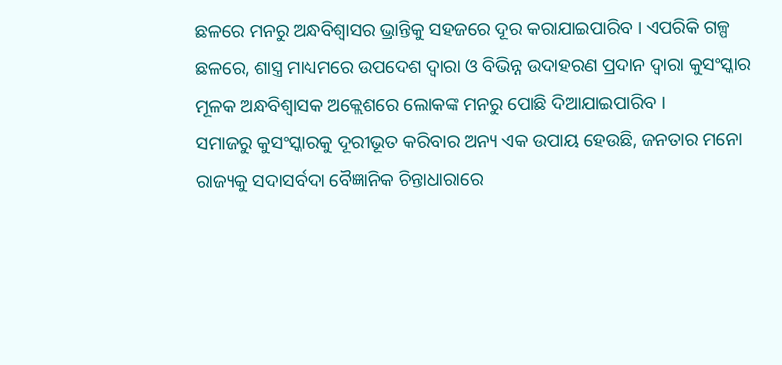ଛଳରେ ମନରୁ ଅନ୍ଧବିଶ୍ୱାସର ଭ୍ରାନ୍ତିକୁ ସହଜରେ ଦୂର କରାଯାଇପାରିବ । ଏପରିକି ଗଳ୍ପ ଛଳରେ, ଶାସ୍ତ୍ର ମାଧ୍ୟମରେ ଉପଦେଶ ଦ୍ୱାରା ଓ ବିଭିନ୍ନ ଉଦାହରଣ ପ୍ରଦାନ ଦ୍ୱାରା କୁସଂସ୍କାର ମୂଳକ ଅନ୍ଧବିଶ୍ୱାସକ ଅକ୍ଲେଶରେ ଲୋକଙ୍କ ମନରୁ ପୋଛି ଦିଆଯାଇପାରିବ ।
ସମାଜରୁ କୁସଂସ୍କାରକୁ ଦୂରୀଭୂତ କରିବାର ଅନ୍ୟ ଏକ ଉପାୟ ହେଉଛି, ଜନତାର ମନୋ ରାଜ୍ୟକୁ ସଦାସର୍ବଦା ବୈଜ୍ଞାନିକ ଚିନ୍ତାଧାରାରେ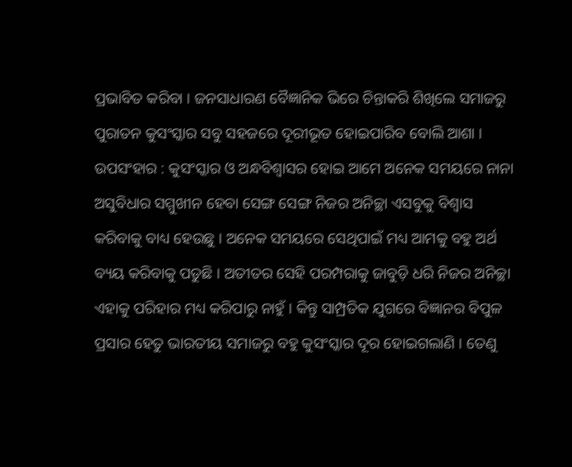ପ୍ରଭାବିତ କରିବା । ଜନସାଧାରଣ ବୈଜ୍ଞାନିକ ଭିରେ ଚିନ୍ତାକରି ଶିଖିଲେ ସମାଜରୁ ପୁରାତନ କୁସଂସ୍କାର ସବୁ ସହଜରେ ଦୂରୀଭୂତ ହୋଇପାରିବ ବୋଲି ଆଶା ।
ଉପସଂହାର : କୁସଂସ୍କାର ଓ ଅନ୍ଧବିଶ୍ୱାସର ହୋଇ ଆମେ ଅନେକ ସମୟରେ ନାନା ଅସୁବିଧାର ସମ୍ମୁଖୀନ ହେବା ସେଙ୍ଗ ସେଙ୍ଗ ନିଜର ଅନିଚ୍ଛା ଏସବୁକୁ ବିଶ୍ୱାସ କରିବାକୁ ବାଧ୍ୟ ହେଉଛୁ । ଅନେକ ସମୟରେ ସେଥିପାଇଁ ମଧ୍ୟ ଆମକୁ ବହୁ ଅର୍ଥ ବ୍ୟୟ କରିବାକୁ ପଡୁଛି । ଅତୀତର ସେହି ପରମ୍ପରାକୁ ଜାବୁଡ଼ି ଧରି ନିଜର ଅନିଚ୍ଛା ଏହାକୁ ପରିହାର ମଧ୍ୟ କରିପାରୁ ନାହୁଁ । କିନ୍ତୁ ସାମ୍ପ୍ରତିକ ଯୁଗରେ ବିଜ୍ଞାନର ବିପୁଳ ପ୍ରସାର ହେତୁ ଭାରତୀୟ ସମାଜରୁ ବହୁ କୁସଂସ୍କାର ଦୂର ହୋଇଗଲାଣି । ତେଣୁ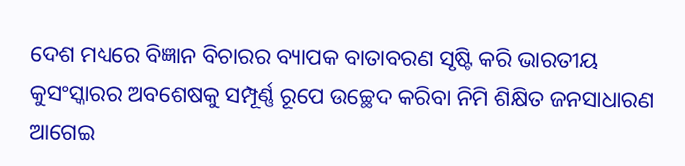ଦେଶ ମଧ୍ୟରେ ବିଜ୍ଞାନ ବିଚାରର ବ୍ୟାପକ ବାତାବରଣ ସୃଷ୍ଟି କରି ଭାରତୀୟ କୁସଂସ୍କାରର ଅବଶେଷକୁ ସମ୍ପୂର୍ଣ୍ଣ ରୂପେ ଉଚ୍ଛେଦ କରିବା ନିମି ଶିକ୍ଷିତ ଜନସାଧାରଣ ଆଗେଇ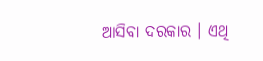ଆସିବା ଦରକାର । ଏଥି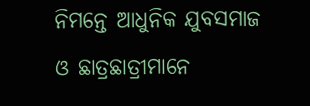ନିମନ୍ତେ ଆଧୁନିକ ଯୁବସମାଜ ଓ ଛାତ୍ରଛାତ୍ରୀମାନେ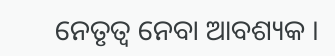ନେତୃତ୍ୱ ନେବା ଆବଶ୍ୟକ ।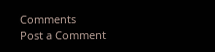Comments
Post a Comment